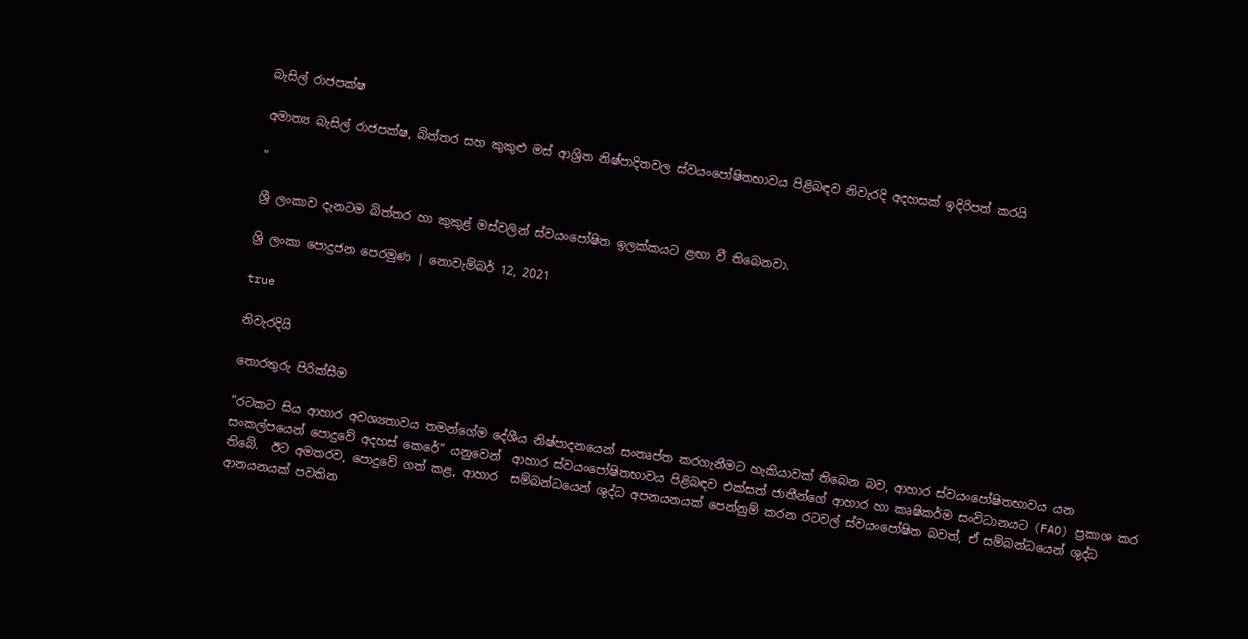බැසිල් රාජපක්ෂ

අමාත්‍ය බැසිල් රාජපක්ෂ, බිත්තර සහ කුකුළු මස් ආශ්‍රිත නිෂ්පාදිතවල ස්වයංපෝෂිතභාවය පිළිබඳව නිවැරදි අදහසක් ඉදිරිපත් කරයි

"

ශ්‍රී ලංකාව දැනටම බිත්තර හා කුකුළ් මස්වලින් ස්වයංපෝෂිත ඉලක්කයට ළඟා වී තිබෙනවා.

ශ්‍රි ලංකා පොදුජන පෙරමුණ | නොවැම්බර් 12, 2021

true

නිවැරදියි

තොරතුරු පිරික්සීම

“රටකට සිය ආහාර අවශ්‍යතාවය තමන්ගේම දේශීය නිෂ්පාදනයෙන් සංතෘප්ත කරගැනීමට හැකියාවක් තිබෙන බව, ආහාර ස්වයංපෝෂිතභාවය යන සංකල්පයෙන් පොදුවේ අදහස් කෙරේ” යනුවෙන්  ආහාර ස්වයංපෝෂිතභාවය පිළිබඳව එක්සත් ජාතීන්ගේ ආහාර හා කෘෂිකර්ම සංවිධානයට (FAO) ප්‍රකාශ කර තිබේ.  ඊට අමතරව, පොදුවේ ගත් කළ, ආහාර  සම්බන්ධයෙන් ශුද්ධ අපනයනයක් පෙන්නුම් කරන රටවල් ස්වයංපෝෂිත බවත්, ඒ සම්බන්ධයෙන් ශුද්ධ ආනයනයක් පවතින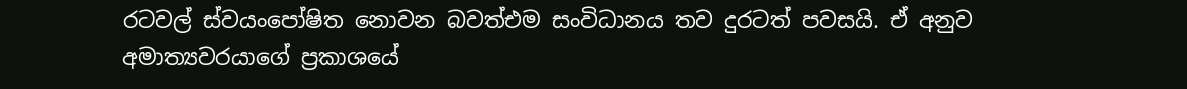රටවල් ස්වයංපෝෂිත නොවන බවත්එම සංවිධානය තව දුරටත් පවසයි. ඒ අනුව අමාත්‍යවරයාගේ ප්‍රකාශයේ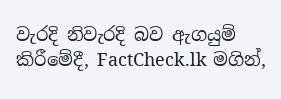වැරදි නිවැරදි බව ඇගයුම් කිරීමේදී, FactCheck.lk මගින්,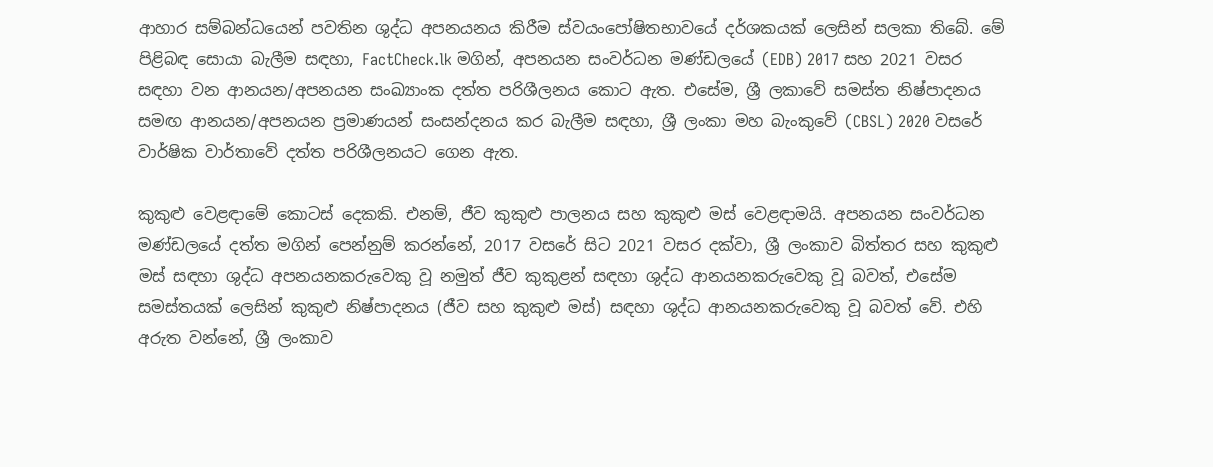ආහාර සම්බන්ධයෙන් පවතින ශුද්ධ අපනයනය කිරීම ස්වයංපෝෂිතභාවයේ දර්ශකයක් ලෙසින් සලකා තිබේ. මේ පිළිබඳ සොයා බැලීම සඳහා, FactCheck.lk මගින්, අපනයන සංවර්ධන මණ්ඩලයේ (EDB) 2017 සහ 2021 වසර සඳහා වන ආනයන/අපනයන සංඛ්‍යාංක දත්ත පරිශීලනය කොට ඇත. එසේම, ශ්‍රී ලකාවේ සමස්ත නිෂ්පාදනය සමඟ ආනයන/අපනයන ප්‍රමාණයන් සංසන්දනය කර බැලීම සඳහා, ශ්‍රී ලංකා මහ බැංකුවේ (CBSL) 2020 වසරේ වාර්ෂික වාර්තාවේ දත්ත පරිශීලනයට ගෙන ඇත.

කුකුළු වෙළඳාමේ කොටස් දෙකකි. එනම්, ජීව කුකුළු පාලනය සහ කුකුළු මස් වෙළඳාමයි. අපනයන සංවර්ධන මණ්ඩලයේ දත්ත මගින් පෙන්නුම් කරන්නේ, 2017 වසරේ සිට 2021 වසර දක්වා, ශ්‍රී ලංකාව බිත්තර සහ කුකුළු මස් සඳහා ශුද්ධ අපනයනකරුවෙකු වූ නමුත් ජීව කුකුළන් සඳහා ශුද්ධ ආනයනකරුවෙකු වූ බවත්, එසේම සමස්තයක් ලෙසින් කුකුළු නිෂ්පාදනය (ජීව සහ කුකුළු මස්) සඳහා ශුද්ධ ආනයනකරුවෙකු වූ බවත් වේ. එහි අරුත වන්නේ, ශ්‍රී ලංකාව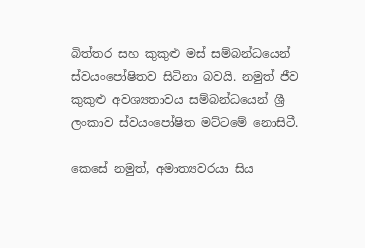බිත්තර සහ කුකුළු මස් සම්බන්ධයෙන් ස්වයංපෝෂිතව සිටිනා බවයි. නමුත් ජීව කුකුළු අවශ්‍යතාවය සම්බන්ධයෙන් ශ්‍රී ලංකාව ස්වයංපෝෂිත මට්ටමේ නොසිටී.

කෙසේ නමුත්, අමාත්‍යවරයා සිය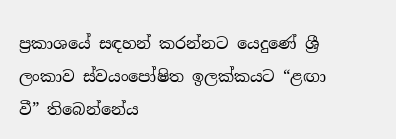ප්‍රකාශයේ සඳහන් කරන්නට යෙදුණේ ශ්‍රී ලංකාව ස්වයංපෝෂිත ඉලක්කයට “ළඟා වී” තිබෙන්නේය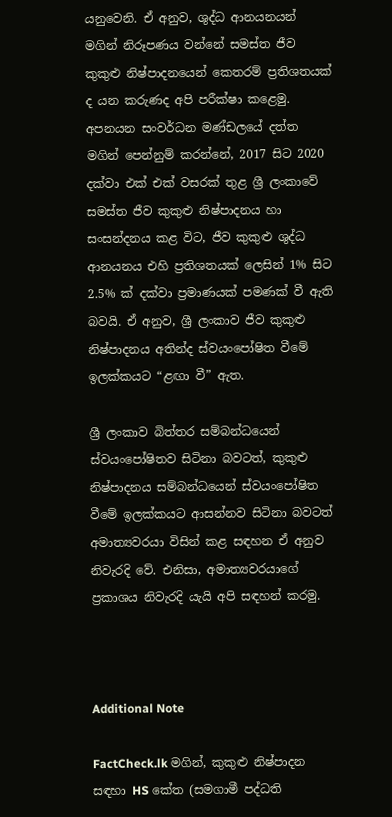යනුවෙනි. ඒ අනුව, ශුද්ධ ආනයනයන් මගින් නිරූපණය වන්නේ සමස්ත ජීව කුකුළු නිෂ්පාදනයෙන් කෙතරම් ප්‍රතිශතයක් ද යන කරුණද අපි පරීක්ෂා කළෙමු. අපනයන සංවර්ධන මණ්ඩලයේ දත්ත මගින් පෙන්නුම් කරන්නේ, 2017 සිට 2020 දක්වා එක් එක් වසරක් තුළ ශ්‍රී ලංකාවේ සමස්ත ජීව කුකුළු නිෂ්පාදනය හා සංසන්දනය කළ විට, ජීව කුකුළු ශුද්ධ ආනයනය එහි ප්‍රතිශතයක් ලෙසින් 1% සිට 2.5% ක් දක්වා ප්‍රමාණයක් පමණක් වී ඇති බවයි. ඒ අනුව, ශ්‍රී ලංකාව ජීව කුකුළු නිෂ්පාදනය අතින්ද ස්වයංපෝෂිත වීමේ ඉලක්කයට “ළඟා වී” ඇත.

ශ්‍රී ලංකාව බිත්තර සම්බන්ධයෙන් ස්වයංපෝෂිතව සිටිනා බවටත්, කුකුළු නිෂ්පාදනය සම්බන්ධයෙන් ස්වයංපෝෂිත වීමේ ඉලක්කයට ආසන්නව සිටිනා බවටත් අමාත්‍යවරයා විසින් කළ සඳහන ඒ අනුව නිවැරදි වේ. එනිසා, අමාත්‍යවරයාගේ ප්‍රකාශය නිවැරදි යැයි අපි සඳහන් කරමු.



Additional Note

FactCheck.lk මගින්, කුකුළු නිෂ්පාදන සඳහා HS කේත (සමගාමී පද්ධති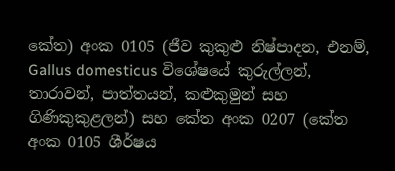කේත) අංක 0105 (ජීව කුකුළු නිෂ්පාදන, එනම්, Gallus domesticus විශේෂයේ කුරුල්ලන්, තාරාවන්, පාත්තයන්, කළුකුමුන් සහ ගිණිකුකුළලන්) සහ කේත අංක 0207 (කේත අංක 0105 ශීර්ෂය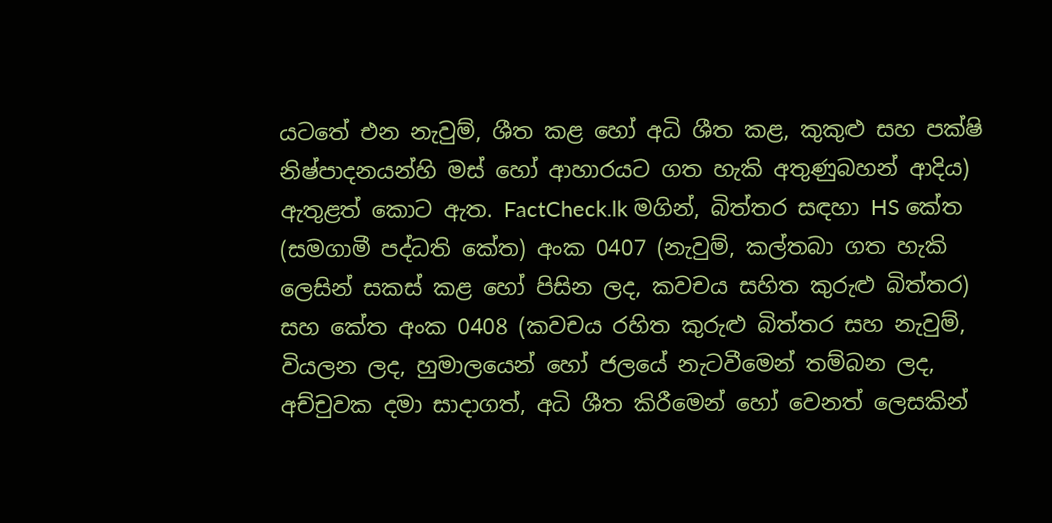යටතේ එන නැවුම්, ශීත කළ හෝ අධි ශීත කළ, කුකුළු සහ පක්ෂි නිෂ්පාදනයන්හි මස් හෝ ආහාරයට ගත හැකි අතුණුබහන් ආදිය) ඇතුළත් කොට ඇත. FactCheck.lk මගින්, බිත්තර සඳහා HS කේත (සමගාමී පද්ධති කේත) අංක 0407 (නැවුම්, කල්තබා ගත හැකි ලෙසින් සකස් කළ හෝ පිසින ලද, කවචය සහිත කුරුළු බිත්තර) සහ කේත අංක 0408 (කවචය රහිත කුරුළු බිත්තර සහ නැවුම්, වියලන ලද, හුමාලයෙන් හෝ ජලයේ නැටවීමෙන් තම්බන ලද, අච්චුවක දමා සාදාගත්, අධි ශීත කිරීමෙන් හෝ වෙනත් ලෙසකින්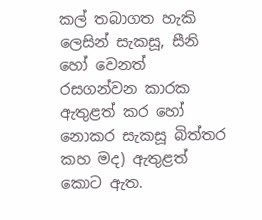කල් තබාගත හැකි ලෙසින් සැකසූ, සීනි හෝ වෙනත් රසගන්වන කාරක ඇතුළත් කර හෝ නොකර සැකසූ බිත්තර කහ මද) ඇතුළත් කොට ඇත.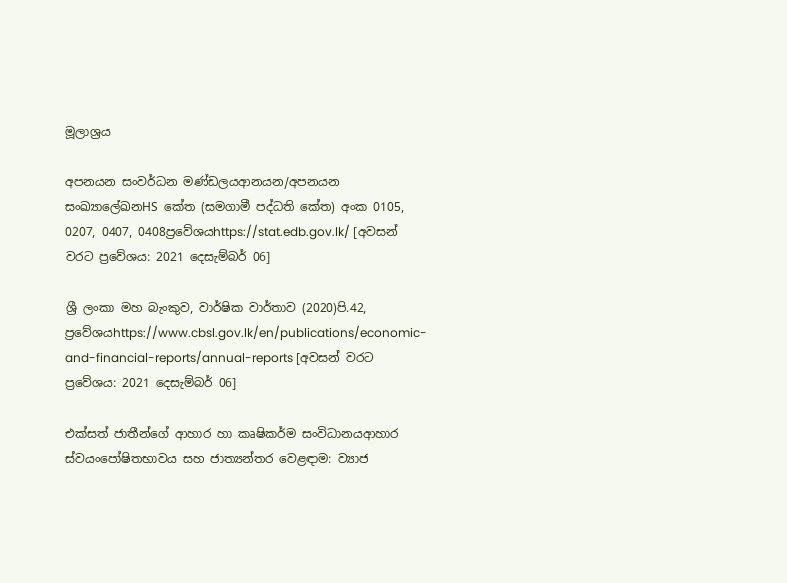මූලාශ්‍රය

අපනයන සංවර්ධන මණ්ඩලයආනයන/අපනයන සංඛ්‍යාලේඛනHS කේත (සමගාමී පද්ධති කේත) අංක 0105, 0207, 0407, 0408ප්‍රවේශයhttps://stat.edb.gov.lk/ [අවසන් වරට ප්‍රවේශය: 2021 දෙසැම්බර් 06]

ශ්‍රී ලංකා මහ බැංකුව, වාර්ෂික වාර්තාව (2020)පි.42, ප්‍රවේශයhttps://www.cbsl.gov.lk/en/publications/economic-and-financial-reports/annual-reports [අවසන් වරට ප්‍රවේශය: 2021 දෙසැම්බර් 06]

එක්සත් ජාතීන්ගේ ආහාර හා කෘෂිකර්ම සංවිධානයආහාර ස්වයංපෝෂිතභාවය සහ ජාත්‍යන්තර වෙළඳාම: ව්‍යාජ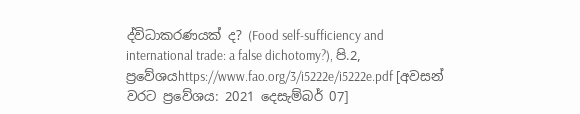ද්විධාකරණයක් ද? (Food self-sufficiency and international trade: a false dichotomy?), පි.2, ප්‍රවේශයhttps://www.fao.org/3/i5222e/i5222e.pdf [අවසන් වරට ප්‍රවේශය: 2021 දෙසැම්බර් 07]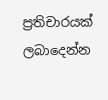ප්‍රතිචාරයක් ලබාදෙන්න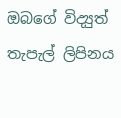ඔබගේ විද්‍යුත් තැපැල් ලිපිනය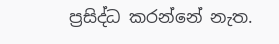ප්‍රසිද්ධ කරන්නේ නැත.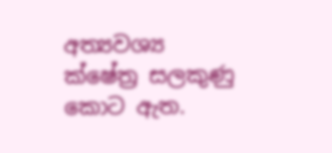අත්‍යවශ්‍ය ක්ෂේත්‍ර සලකුණු කොට ඇත.